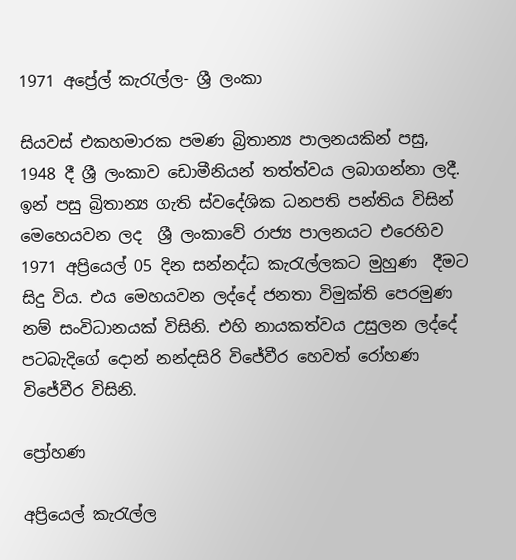1971 අප්‍රේල් කැරැල්ල- ශ්‍රී ලංකා

සියවස් එකහමාරක පමණ බ්‍රිතාන්‍ය පාලනයකින් පසු, 1948 දී ශ්‍රී ලංකාව ඩොමීනියන් තත්ත්වය ලබාගන්නා ලදී. ඉන් පසු බ්‍රිතාන්‍ය ගැති ස්වදේශික ධනපති පන්තිය විසින් මෙහෙයවන ලද  ශ්‍රී ලංකාවේ රාජ්‍ය පාලනයට එරෙහිව 1971 අප්‍රියෙල් 05 දින සන්නද්ධ කැරැල්ලකට මුහුණ  දීමට සිදු විය. එය මෙහයවන ලද්දේ ජනතා විමුක්ති පෙරමුණ නම් සංවිධානයක් විසිනි. එහි නායකත්වය උසුලන ලද්දේ පටබැදිගේ දොන් නන්දසිරි විජේවීර හෙවත් රෝහණ විජේවීර විසිනි.

ප්‍රෝහණ

අප්‍රියෙල් කැරැල්ල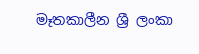මෑතකාලීන ශ්‍රී ලංකා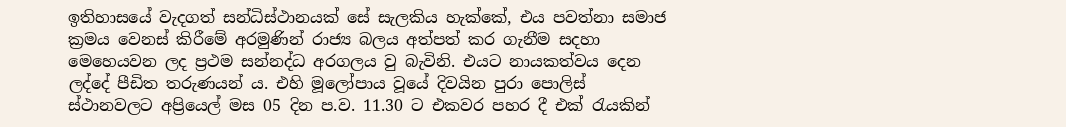ඉතිහාසයේ වැදගත් සන්ධිස්ථානයක් සේ සැලකිය හැක්කේ, එය පවත්නා සමාජ ක්‍රමය වෙනස් කිරීමේ අරමුණින් රාජ්‍ය බලය අත්පත් කර ගැනීම සදහා මෙහෙයවන ලද ප්‍රථම සන්නද්ධ අරගලය වු බැවිනි. එයට නායකත්වය දෙන ලද්දේ පීඩිත තරුණයන් ය. එහි මූලෝපාය වූයේ දිවයින පුරා පොලිස් ස්ථානවලට අප්‍රියෙල් මස 05 දින ප.ව. 11.30 ට එකවර පහර දී එක් රැයකින්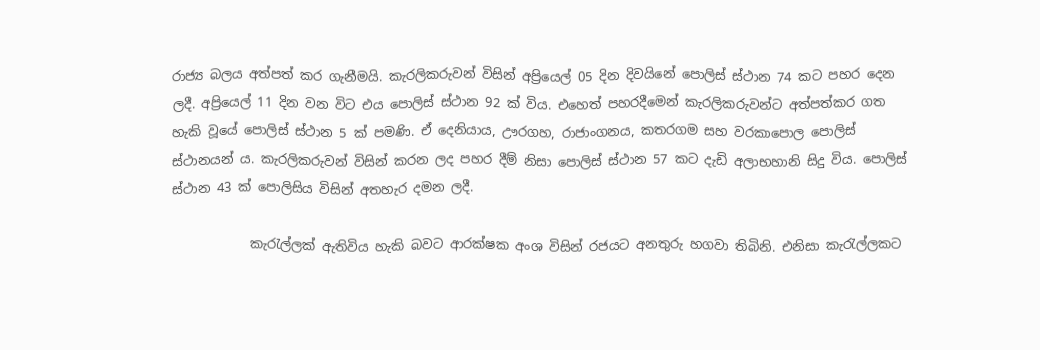රාජ්‍ය බලය අත්පත් කර ගැනීමයි. කැරලිකරුවන් විසින් අප්‍රියෙල් 05 දින දිවයිනේ පොලිස් ස්ථාන 74 කට පහර දෙන ලදී. අප්‍රියෙල් 11 දින වන විට එය පොලිස් ස්ථාන 92 ක් විය. එහෙත් පහරදීමෙන් කැරලිකරුවන්ට අත්පත්කර ගත හැකි වූයේ පොලිස් ස්ථාන 5 ක් පමණි. ඒ දෙනියාය, ඌරගහ, රාජාංගනය, කතරගම සහ වරකාපොල පොලිස් ස්ථානයන් ය. කැරලිකරුවන් විසින් කරන ලද පහර දීම් නිසා පොලිස් ස්ථාන 57 කට දැඩි අලාභහානි සිදු විය. පොලිස් ස්ථාන 43 ක් පොලිසිය විසින් අතහැර දමන ලදී.

            කැරැල්ලක් ඇතිවිය හැකි බවට ආරක්ෂක අංශ විසින් රජයට අනතුරු හගවා තිබිනි. එනිසා කැරැල්ලකට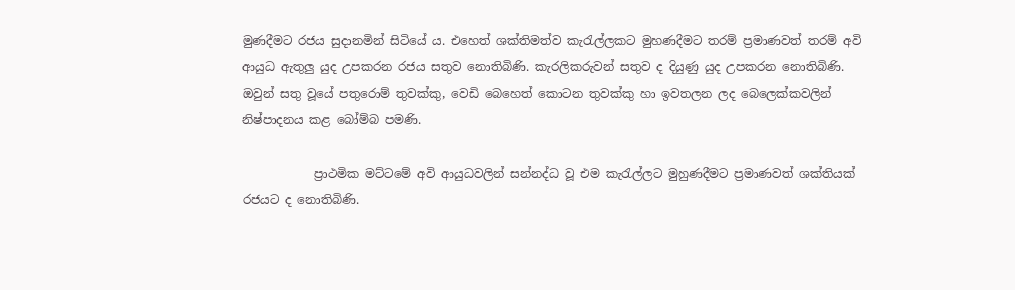මුණදීමට රජය සුදානමින් සිටියේ ය. එහෙත් ශක්තිමත්ව කැරැල්ලකට මුහණදීමට තරම් ප්‍රමාණවත් තරම් අවි ආයුධ ඇතුලු යුද උපකරන රජය සතුව නොතිබිණි. කැරලිකරුවන් සතුව ද දියුණු යුද උපකරන නොතිබිණි.  ඔවුන් සතු වූයේ පතුරොම් තුවක්කු, වෙඩි බෙහෙත් කොටන තුවක්කු හා ඉවතලන ලද බෙලෙක්කවලින් නිෂ්පාදනය කළ බෝම්බ පමණි.

            ප්‍රාථමික මට්ටමේ අවි ආයුධවලින් සන්නද්ධ වූ එම කැරැල්ලට මුහුණදීමට ප්‍රමාණවත් ශක්තියක් රජයට ද නොතිබිණි.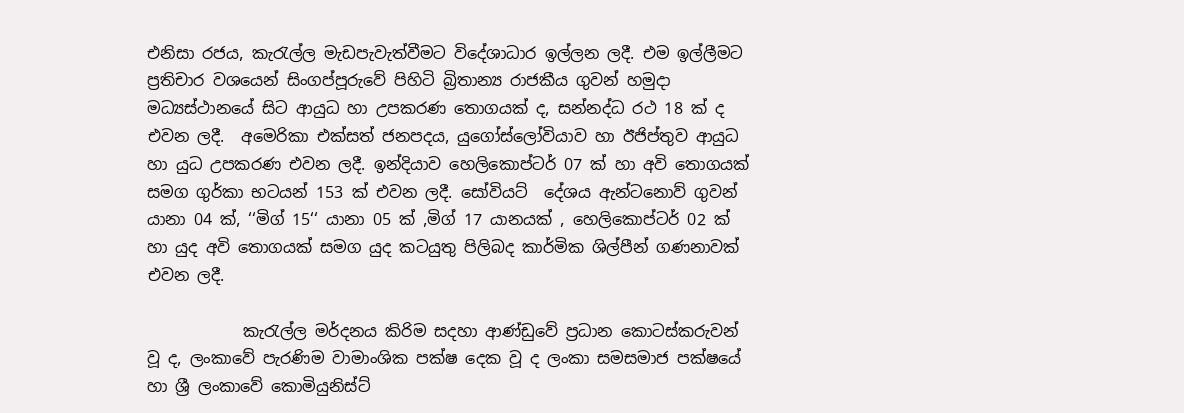එනිසා රජය, කැරැල්ල මැඩපැවැත්වීමට විදේශාධාර ඉල්ලන ලදී. එම ඉල්ලීමට  ප්‍රතිචාර වශයෙන් සිංගප්පූරුවේ පිහිටි බ්‍රිතාන්‍ය රාජකීය ගුවන් හමුදා මධ්‍යස්ථානයේ සිට ආයුධ හා උපකරණ තොගයක් ද, සන්නද්ධ රථ 18 ක් ද එවන ලදී.  අමෙරිකා එක්සත් ජනපදය, යුගෝස්ලෝවියාව හා ඊජිප්තුව ආයුධ හා යුධ උපකරණ එවන ලදී. ඉන්දියාව හෙලිකොප්ටර් 07 ක් හා අවි තොගයක් සමග ගුර්කා භටයන් 153 ක් එවන ලදී. සෝවියට්  දේශය ඇන්ටනොව් ගුවන් යානා 04 ක්, ‘‘මිග් 15‘‘ යානා 05 ක් ,මිග් 17 යානයක් , හෙලිකොප්ටර් 02 ක් හා යුද අවි තොගයක් සමග යුද කටයුතු පිලිබද කාර්මික ශිල්පීන් ගණනාවක් එවන ලදී.

            කැරැල්ල මර්දනය කිරිම සදහා ආණ්ඩුවේ ප්‍රධාන කොටස්කරුවන් වූ ද, ලංකාවේ පැරණිම වාමාංශික පක්ෂ දෙක වූ ද ලංකා සමසමාජ පක්ෂයේ හා ශ්‍රී ලංකාවේ කොමියුනිස්ට්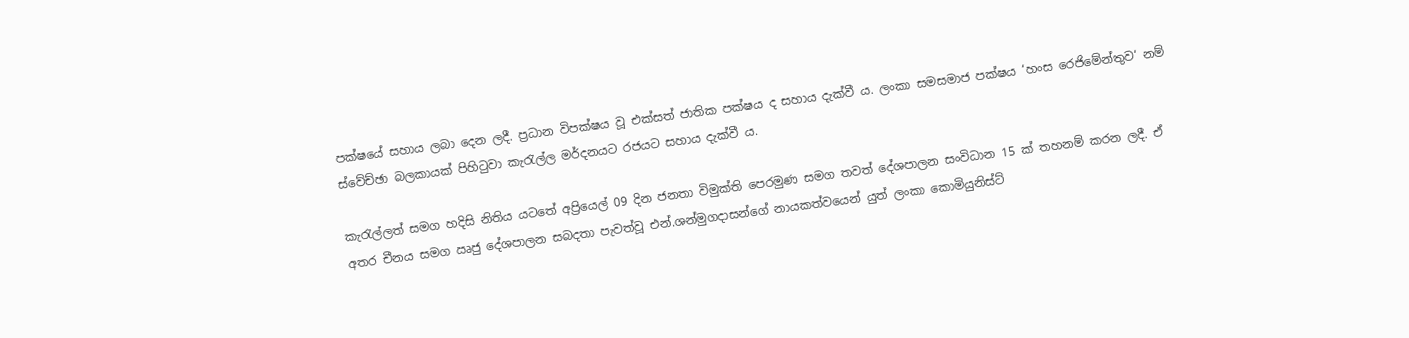පක්ෂයේ සහාය ලබා දෙන ලදී. ප්‍රධාන විපක්ෂය වූ එක්සත් ජාතික පක්ෂය ද සහාය දැක්වී ය. ලංකා සමසමාජ පක්ෂය ‘හංස රෙජිමේන්තුව‘ නම් ස්වේච්ඡා බලකායක් පිහිටුවා කැරැල්ල මර්දනයට රජයට සහාය දැක්වී ය.

කැරැල්ලත් සමග හදිසි නිතිය යටතේ අප්‍රියෙල් 09 දින ජනතා විමුක්ති පෙරමුණ සමග තවත් දේශපාලන සංවිධාන 15 ක් තහනම් කරන ලදී. ඒ අතර චීනය සමග ඍජු දේශපාලන සබදතා පැවත්වූ එන්.ශන්මුගදාසන්ගේ නායකත්වයෙන් යුත් ලංකා කොමියුනිස්ට්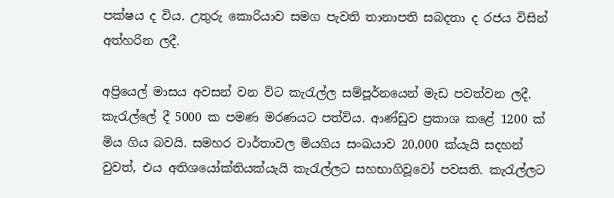පක්ෂය ද විය. උතුරු කොරියාව සමග පැවති තානාපති සබදතා ද රජය විසින් අත්හරින ලදී.

අප්‍රියෙල් මාසය අවසන් වන විට කැරැල්ල සම්පූර්නයෙන් මැඩ පවත්වන ලදී. කැරැල්ලේ දී 5000 ක පමණ මරණයට පත්විය. ආණ්ඩුව ප්‍රකාශ කළේ 1200 ක් මිය ගිය බවයි. සමහර වාර්තාවල මියගිය සංඛයාව 20,000 ක්යැයි සදහන් වුවත්, එය අතිශයෝක්තියක්යැයි කැරැල්ලට සහභාගිවූවෝ පවසති. කැරැල්ලට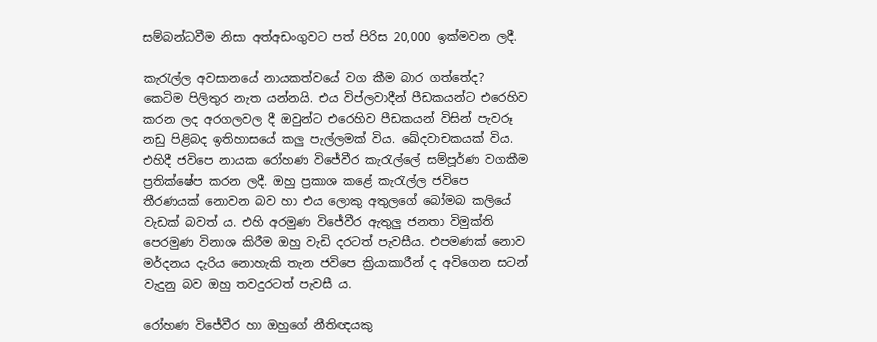සම්බන්ධවීම නිසා අත්අඩංගුවට පත් පිරිස 20,000 ඉක්මවන ලදී.

කැරැල්ල අවසානයේ නායකත්වයේ වග කීම බාර ගත්තේද? කෙටිම පිලිතුර නැත යන්නයි. එය විප්ලවාදීන් පීඩකයන්ට එරෙහිව කරන ලද අරගලවල දී ඔවුන්ට එරෙහිව පීඩකයන් විසින් පැවරූ නඩු පිළිබද ඉතිහාසයේ කලු පැල්ලමක් විය. ඛේදවාචකයක් විය. එහිදී ජවිපෙ නායක රෝහණ විජේවීර කැරැල්ලේ සම්පූර්ණ වගකීම ප්‍රතික්ෂේප කරන ලදී. ඔහු ප්‍රකාශ කළේ කැරැල්ල ජවිපෙ තීරණයක් නොවන බව හා එය ලොකු අතුලගේ බෝමබ කලියේ වැඩක් බවත් ය. එහි අරමුණ විජේවීර ඇතුලු ජනතා විමුක්ති පෙරමුණ විනාශ කිරීම ඔහු වැඩි දරටත් පැවසීය. එපමණක් නොව මර්දනය දැරිය නොහැකි තැන ජවිපෙ ක්‍රියාකාරීන් ද අවිගෙන සටන් වැදුනු බව ඔහු තවදුරටත් පැවසී ය.

රෝහණ විජේවීර හා ඔහුගේ නීතිඥයකු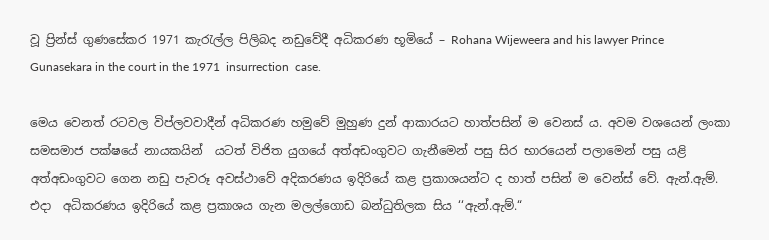වූ ප්‍රින්ස් ගුණසේකර 1971 කැරැල්ල පිලිබද නඩුවේදී අධිකරණ භූමියේ – Rohana Wijeweera and his lawyer Prince Gunasekara in the court in the 1971  insurrection  case.

මෙය වෙනත් රටවල විප්ලවවාදීන් අධිකරණ හමුවේ මුහුණ දුන් ආකාරයට හාත්පසින් ම වෙනස් ය. අවම වශයෙන් ලංකා සමසමාජ පක්ෂයේ නායකයින්  යටත් විජිත යුගයේ අත්අඩංගුවට ගැනීමෙන් පසු සිර භාරයෙන් පලාමෙන් පසු යළි අත්අඩංගුවට ගෙන නඩු පැවරූ අවස්ථාවේ අදිකරණය ඉදිරියේ කළ ප්‍රකාශයන්ට ද හාත් පසින් ම වෙන්ස් වේ. ඇන්.ඇම්. එදා  අධිකරණය ඉදිරියේ කළ ප්‍රකාශය ගැන මලල්ගොඩ බන්ධුතිලක සිය ‘‘ඇන්.ඇම්.“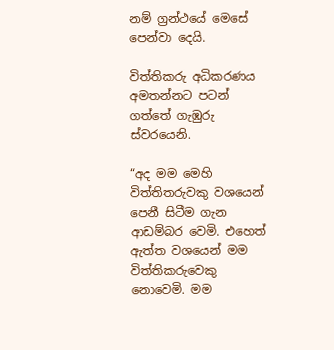නම් ග්‍රන්ථයේ මෙසේ පෙන්වා දෙයි.

විත්තිකරු අධිකරණය අමතන්නට පටන් ගත්තේ ගැඹුරු ස්වරයෙනි.

“අද මම මෙහි විත්තිතරුවකු වශයෙන් පෙනී සිටීම ගැන ආඩම්බර වෙමි. එහෙත් ඇත්ත වශයෙන් මම විත්තිකරුවෙකු නොවෙමි. මම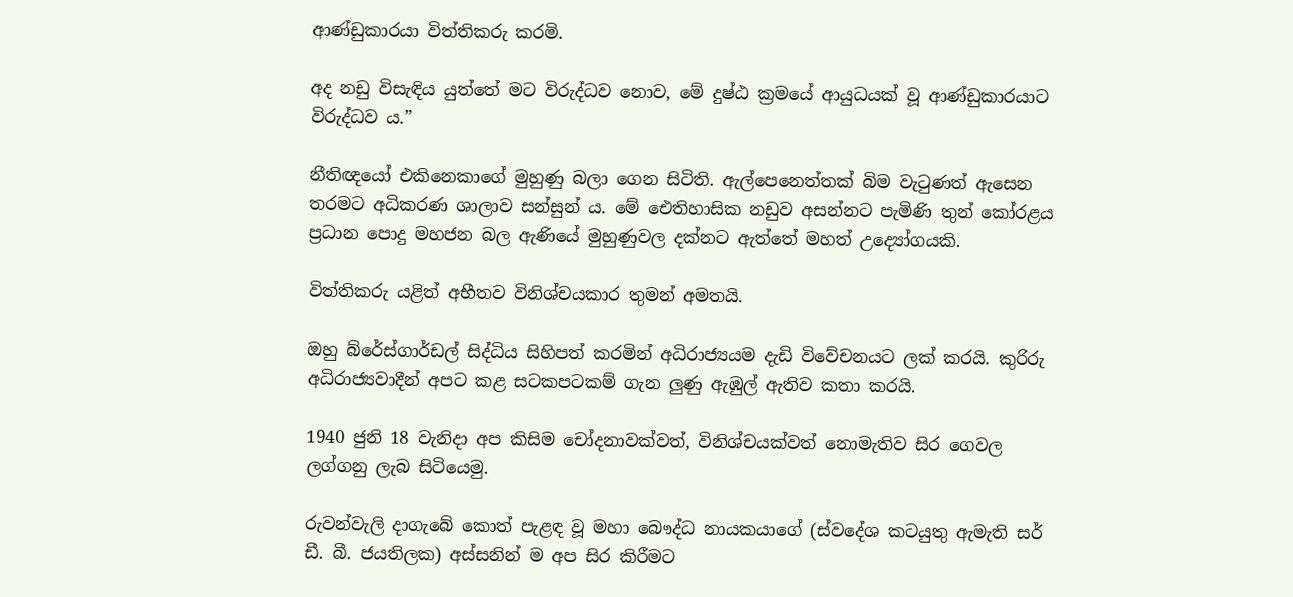ආණ්ඩුකාරයා විත්තිකරු කරමි.

අද නඩු විසැඳිය යුත්තේ මට විරුද්ධව නොව, මේ දුෂ්ඨ ක්‍රමයේ ආයුධයක් වූ ආණ්ඩුකාරයාට විරුද්ධව ය.”

නීතිඥයෝ එකිනෙකාගේ මුහුණු බලා ගෙන සිටිති. ඇල්පෙනෙත්තක් බිම වැටුණත් ඇසෙන තරමට අධිකරණ ශාලාව සන්සුන් ය. මේ ඓතිහාසික නඩුව අසන්නට පැමිණි තුන් කෝරළය ප්‍රධාන පොදු මහජන බල ඇණියේ මුහුණුවල දක්නට ඇත්තේ මහත් උද්‍යෝගයකි.

විත්තිකරු යළිත් අභීතව විනිශ්චයකාර තුමන් අමතයි.

ඔහු බ්රේස්ගාර්ඩල් සිද්ධිය සිහිපත් කරමින් අධිරාජ්‍යයම දැඩි විවේචනයට ලක් කරයි. කුරිරු අධිරාජ්‍යවාදීන් අපට කළ සටකපටකම් ගැන ලුණු ඇඹුල් ඇතිව කතා කරයි.

1940 ජුනි 18 වැනිදා අප කිසිම චෝදනාවක්වත්, විනිශ්චයක්වත් නොමැතිව සිර ගෙවල ලග්ගනු ලැබ සිටියෙමු.

රුවන්වැලි දාගැබේ කොත් පැළඳ වූ මහා බෞද්ධ නායකයාගේ (ස්වදේශ කටයුතු ඇමැති සර් ඩී. බී. ජයතිලක) අස්සනින් ම අප සිර කිරීමට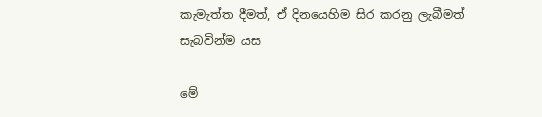කැමැත්ත දීමත්, ඒ දිනයෙහිම සිර කරනු ලැබීමත් සැබවින්ම යස

මේ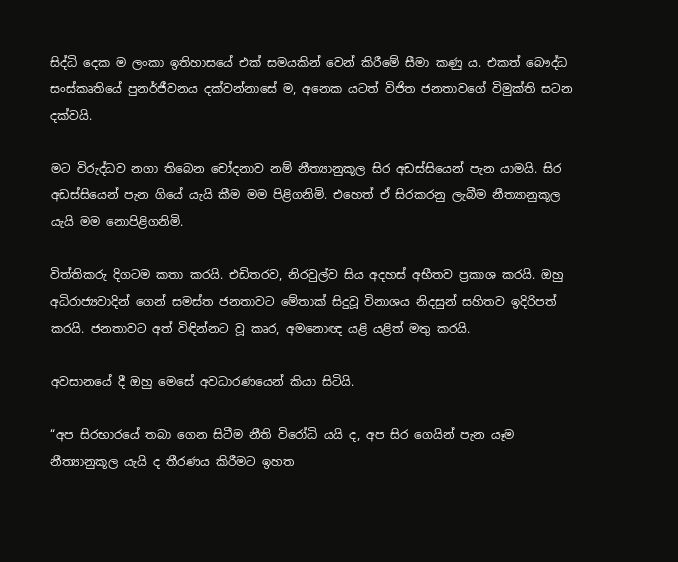සිද්ධි දෙක ම ලංකා ඉතිහාසයේ එක් සමයකින් වෙන් කිරීමේ සීමා කණු ය. එකත් බෞද්ධ සංස්කෘතියේ පුනර්ජීවනය දක්වන්නාසේ ම, අනෙක යටත් විජිත ජනතාවගේ විමුක්ති සටන දක්වයි.

මට විරුද්ධව නගා තිබෙන චෝදනාව නම් නීත්‍යානුකූල සිර අඩස්සියෙන් පැන යාමයි. සිර අඩස්සියෙන් පැන ගියේ යැයි කීම මම පිළිගනිමි. එහෙත් ඒ සිරකරනු ලැබීම නීත්‍යානුකූල යැයි මම නොපිළිගනිමි.

විත්තිකරු දිගටම කතා කරයි. එඩිතරව, නිරවුල්ව සිය අදහස් අභීතව ප්‍රකාශ කරයි. ඔහු අධිරාජ්‍යවාදින් ගෙන් සමස්ත ජනතාවට මේතාක් සිදුවූ විනාශය නිදසුන් සහිතව ඉදිරිපත් කරයි. ජනතාවට අත් විඳින්නට වූ කෘර, අමනොඥ යළි යළිත් මතු කරයි.

අවසානයේ දී ඔහු මෙසේ අවධාරණයෙන් කියා සිටියි.

“අප සිරභාරයේ තබා ගෙන සිටීම නීති විරෝධි යයි ද, අප සිර ගෙයින් පැන යෑම නීත්‍යානුකූල යැයි ද තීරණය කිරීමට ඉහත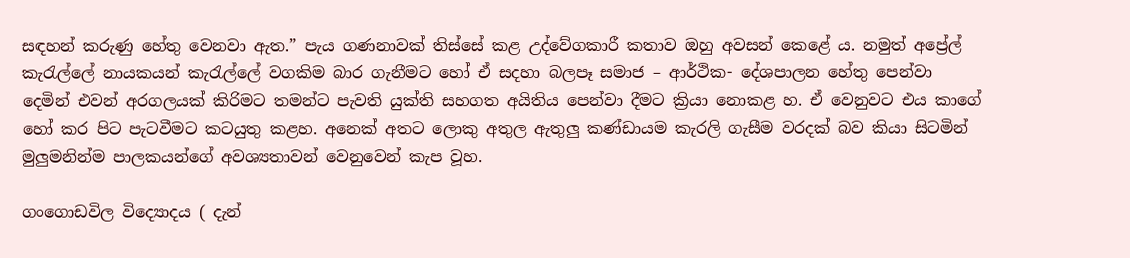සඳහන් කරුණු හේතු වෙනවා ඇත.” පැය ගණනාවක් තිස්සේ කළ උද්වේගකාරී කතාව ඔහු අවසන් කෙළේ ය. නමුත් අප්‍රේල් කැරැල්ලේ නායකයන් කැරැල්ලේ වගකිම බාර ගැනීමට හෝ ඒ ස‍දහා බලපෑ සමාජ – ආර්ථික- දේශපාලන හේතු පෙන්වා දෙමින් එවන් අරගලයක් කිරිමට තමන්ට පැවති යුක්ති සහගත අයිතිය පෙන්වා දීමට ක්‍රියා නොකළ හ. ඒ වෙනුවට එය කාගේ හෝ කර පිට පැටවීමට කටයුතු කළහ. අනෙක් අතට ලොකු අතුල ඇතුලු කණ්ඩායම කැරලි ගැසීම වරදක් බව කියා සිටමින් මුලුමනින්ම පාලකයන්ගේ අවශ්‍යතාවන් වෙනුවෙන් කැප වූහ.

ගංගොඩවිල විද්‍යොදය ( දැන්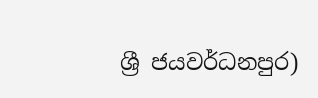ශ්‍රී ජයවර්ධනපුර)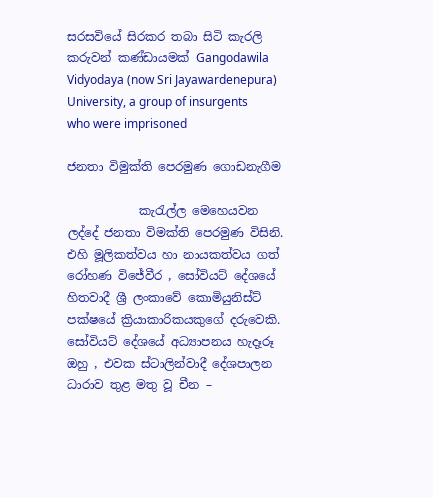සරසවියේ සිරකර තබා සිටි කැරලි කරුවන් කණ්ඩායමක් Gangodawila Vidyodaya (now Sri Jayawardenepura) University, a group of insurgents who were imprisoned

ජනතා විමුක්ති පෙරමුණ ගොඩනැගීම

            කැරැල්ල මෙහෙයවන ලද්දේ ජනතා විමක්ති පෙරමුණ විසිනි. එහි මූලිකත්වය හා නායකත්වය ගත් රෝහණ විජේවීර , සෝවියට් දේශයේ හිතවාදී ශ්‍රී ලංකාවේ කොමියුනිස්ට් පක්ෂයේ ක්‍රියාකාරිකයකුගේ දරුවෙකි. සෝවියට් දේශයේ අධ්‍යාපනය හැදෑරූ ඔහු , එවක ස්ටාලින්වාදී දේශපාලන ධාරාව තුළ මතු වූ චීන –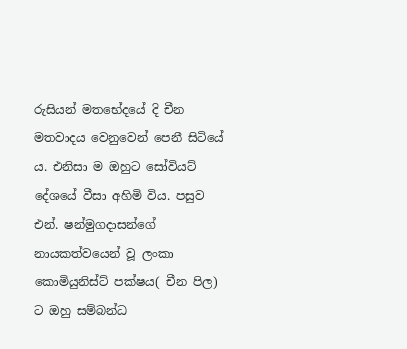රුසියන් මතභේදයේ දි චීන මතවාදය වෙනුවෙන් පෙනී සිටියේ ය. එනිසා ම ඔහුට සෝවියට් දේශයේ වීසා අහිමි විය. පසුව එන්. ෂන්මුගදාසන්ගේ නායකත්වයෙන් වූ ලංකා කොමියුනිස්ට් පක්ෂය( චීන පිල) ට ඔහු සම්බන්ධ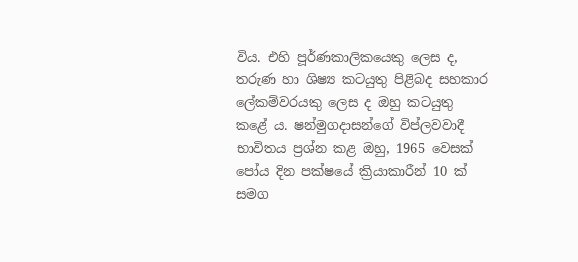විය. එහි පූර්ණකාලිකයෙකු ලෙස ද, තරුණ හා ශිෂ්‍ය කටයුතු පිළිබද සහකාර ලේකම්වරයකු ලෙස ද ඔහු කටයුතු කළේ ය. ෂන්මුගදාසන්ගේ විප්ලවවාදී භාවිතය ප්‍රශ්න කළ ඔහු, 1965 වෙසක් පෝය දින පක්ෂයේ ක්‍රියාකාරීන් 10 ක් සමග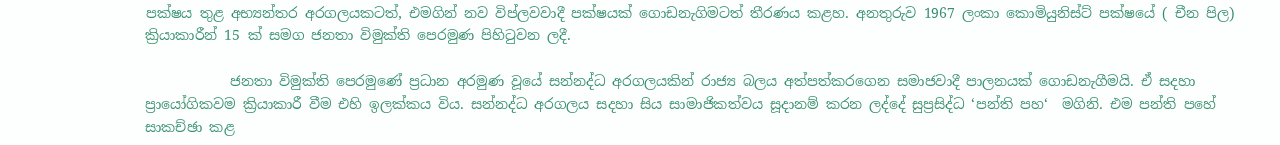පක්ෂය තුළ අභ්‍යන්තර අරගලයකටත්, එමගින් නව විප්ලවවාදී පක්ෂයක් ගොඩනැගිමටත් තීරණය කළහ. අනතුරුව 1967 ලංකා කොමියුනිස්ට් පක්ෂයේ ( චීන පිල) ක්‍රියාකාරීන් 15 ක් සමග ජනතා විමුක්ති පෙරමුණ පිහිටුවන ලදී.

            ජනතා විමුක්ති පෙරමුණේ ප්‍රධාන අරමුණ වූයේ සන්නද්ධ අරගලයකින් රාජ්‍ය බලය අත්පත්කරගෙන සමාජවාදී පාලනයක් ගොඩනැගීමයි. ඒ සදහා ප්‍රායෝගිකවම ක්‍රියාකාරී වීම එහි ඉලක්කය විය. සන්නද්ධ අරගලය සදහා සිය සාමාජිකත්වය සූදානම් කරන ලද්දේ සුප්‍රසිද්ධ ‘පන්ති පහ‘  මගිනි. එම පන්ති පහේ සාකච්ඡා කළ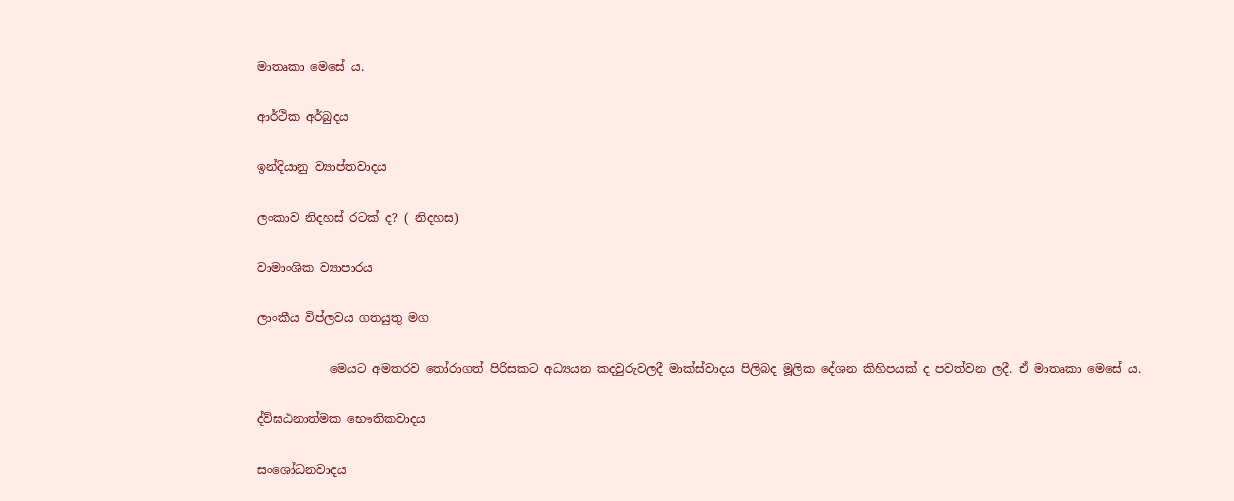මාතෘකා මෙසේ ය.

ආර්ථික අර්බුදය

ඉන්දියානු ව්‍යාප්තවාදය

ලංකාව නිදහස් රටක් ද? ( නිදහස)

වාමාංශික ව්‍යාපාරය

ලාංකීය විප්ලවය ගතයුතු මග

            මෙයට අමතරව තෝරාගත් පිරිසකට අධ්‍යයන කදවුරුවලදී මාක්ස්වාදය පිලිබද මූලික දේශන කිහිපයක් ද පවත්වන ලදී. ඒ මාතෘකා මෙසේ ය.

ද්ව්ඝඨනාත්මක භෞතිකවාදය

සං‍ශෝධනවාදය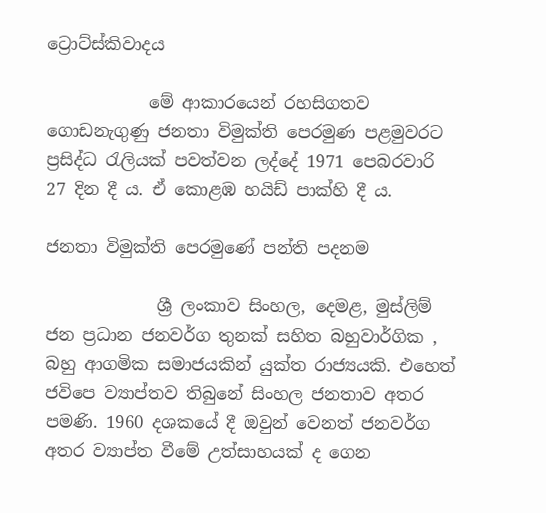ට්‍රොට්ස්කිවාදය

            මේ ආකාරයෙන් රහසිගතව ගොඩනැගුණු ජනතා විමුක්ති පෙරමුණ පළමුවරට ප්‍රසිද්ධ රැලියක් පවත්වන ලද්දේ 1971 පෙබරවාරි 27 දින දී ය. ඒ කොළඹ හයිඩ් පාක්හි දී ය.

ජනතා විමුක්ති පෙරමුණේ පන්ති පදනම

             ශ්‍රී ලංකාව සිංහල, දෙමළ, මුස්ලිම්  ජන ප්‍රධාන ජනවර්ග තුනක් සහිත බහුවාර්ගික , බහු ආගමික සමාජයකින් යුක්ත රාජ්‍යයකි. එහෙත් ජවිපෙ ව්‍යාප්තව තිබුනේ සිංහල ජනතාව අතර පමණි. 1960 දශකයේ දී ඔවුන් වෙනත් ජනවර්ග අතර ව්‍යාප්ත වීමේ උත්සාහයක් ද ගෙන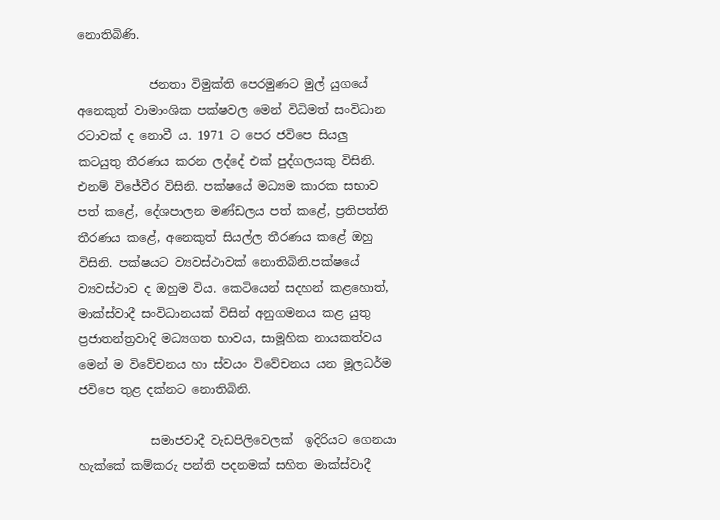නොතිබිණි.

            ජනතා විමුක්ති පෙරමුණට මුල් යුගයේ අනෙකුත් වාමාංශික පක්ෂවල මෙන් විධිමත් සංවිධාන රටාවක් ද නොවී ය. 1971 ට පෙර ජවිපෙ සියලු කටයුතු තීරණය කරන ලද්දේ එක් පුද්ගලයකු විසිනි. එනම් විජේවීර විසිනි. පක්ෂයේ මධ්‍යම කාරක සභාව පත් කළේ, දේශපාලන මණ්ඩලය පත් කළේ, ප්‍රතිපත්ති තීරණය කළේ, අනෙකුත් සියල්ල තීරණය කළේ ඔහු විසිනි. පක්ෂයට ව්‍යවස්ථාවක් නොතිබිනි.පක්ෂයේ ව්‍යවස්ථාව ද ඔහුම විය. කෙටියෙන් සදහන් කළහොත්, මාක්ස්වාදී සංවිධානයක් විසින් අනුගමනය කළ යුතු ප්‍රජාතන්ත්‍රවාදි මධ්‍යගත භාවය, සාමූහික නායකත්වය මෙන් ම විවේචනය හා ස්වයං විවේචනය යන මූලධර්ම ජවිපෙ තුළ දක්නට නොතිබිනි.

            සමාජවාදී වැඩපිලිවෙලක්  ඉදිරියට ගෙනයා හැක්කේ කම්කරු පන්ති පදනමක් සහිත මාක්ස්වාදී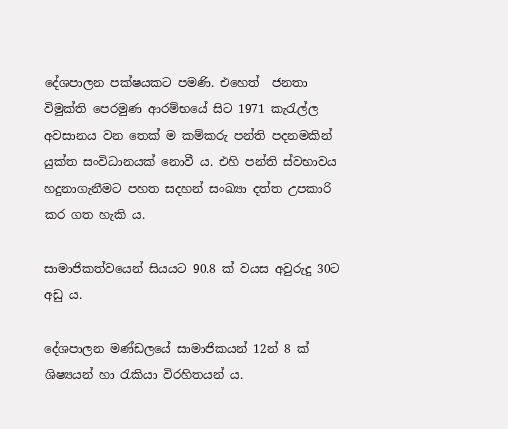දේශපාලන පක්ෂයකට පමණි. එහෙත්  ජනතා විමුක්ති පෙරමුණ ආරම්භයේ සිට 1971 කැරැල්ල අවසානය වන තෙක් ම කම්කරු පන්ති පදනමකින් යුක්ත සංවිධානයක් නොවී ය. එහි පන්ති ස්වභාවය හදුනාගැනීමට පහත සදහන් සංඛ්‍යා දත්ත උපකාරි කර ගත හැකි ය.

සාමාජිකත්වයෙන් සියයට 90.8 ක් වයස අවුරුදු 30ට අඩු ය.

දේශපාලන මණ්ඩලයේ සාමාජිකයන් 12න් 8 ක් ශිෂ්‍යයන් හා රැකියා විරහිතයන් ය.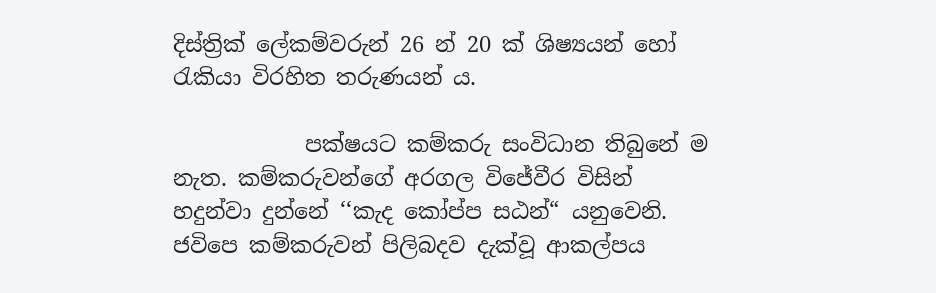දිස්ත්‍රික් ලේකම්වරුන් 26 න් 20 ක් ශිෂ්‍යයන් හෝ රැකියා විරහිත තරුණයන් ය.

            පක්ෂයට කම්කරු සංවිධාන තිබුනේ ම නැත. කම්කරුවන්ගේ අරගල විජේවීර විසින් හදුන්වා දුන්නේ ‘‘කැද කෝප්ප සඨන්“ යනුවෙනි. ජවිපෙ කම්කරුවන් පිලිබදව දැක්වූ ආකල්පය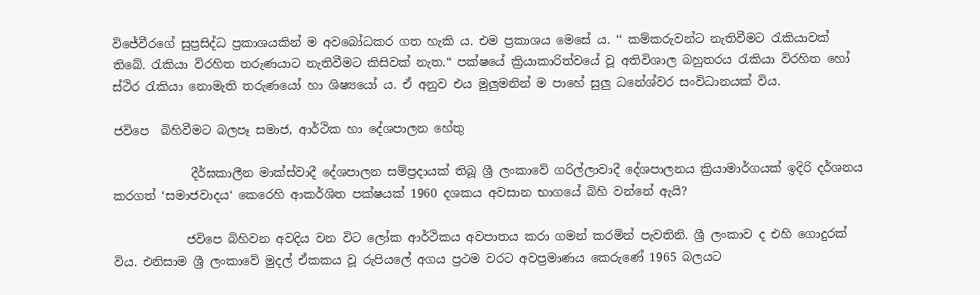විජේවීරගේ සුප්‍රසිද්ධ ප්‍රකාශයකින් ම අවබෝධකර ගත හැකි ය. එම ප්‍රකාශය මෙසේ ය. ‘‘ කම්කරුවන්ට නැතිවීමට රැකියාවක් තිබේ. රැකියා විරහිත තරුණයාට නැතිවීමට කිසිවක් නැත.“ පක්ෂයේ ක්‍රියාකාරිත්වයේ වූ අතිවිශාල බහුතරය රැකියා විරහිත හෝ ස්ථිර රැකියා නොමැති තරුණයෝ හා ශිෂ්‍යයෝ ය. ඒ අනුව එය මුලුමනින් ම පාහේ සුලු ධනේශ්වර සංවිධානයක් විය.

ජවිපෙ  බිහිවීමට බලපෑ සමාජ, ආර්ථික හා දේශපාලන හේතු

             දීර්ඝකාලීන මාක්ස්වාදී දේශපාලන සම්ප්‍රදායක් තිබූ ශ්‍රී ලංකාවේ ගරිල්ලාවාදී දේශපාලනය ක්‍රියාමාර්ගයක් ඉදිරි දර්ශනය කරගත් ‘සමාජවාදය‘ කෙරෙහි ආකර්ශිත පක්ෂයක් 1960 දශකය අවසාන භාගයේ බිහි වන්නේ ඇයි?

            ජවිපෙ බිහිවන අවදිය වන විට ලෝක ආර්ථිකය අවපාතය කරා ගමන් කරමින් පැවතිනි. ශ්‍රී ලංකාව ද එහි ගොදුරක් විය. එනිසාම ශ්‍රී ලංකාවේ මුදල් ඒකකය වූ රුපියලේ අගය ප්‍රථම වරට අවප්‍රමාණය කෙරුණේ 1965 බලයට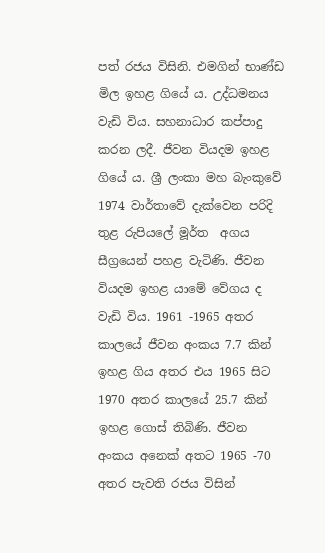පත් රජය විසිනි. එමගින් භාණ්ඩ මිල ඉහළ ගියේ ය. උද්ධමනය වැඩි විය. සහනාධාර කප්පාදු කරන ලදී. ජීවන වියදම ඉහළ ගියේ ය. ශ්‍රී ලංකා මහ බැංකුවේ 1974 වාර්තාවේ දැක්වෙන පරිදි තුළ රුපියලේ මූර්ත  අගය සීග්‍රයෙන් පහළ වැටිණි. ජීවන වියදම ඉහළ යාමේ වේගය ද වැඩි විය. 1961 -1965 අතර කාලයේ ජීවන අංකය 7.7 කින් ඉහළ ගිය අතර එය 1965 සිට 1970 අතර කාලයේ 25.7 කින් ඉහළ ගොස් තිබිණි. ජීවන අංකය අනෙක් අතට 1965 -70 අතර පැවති රජය විසින්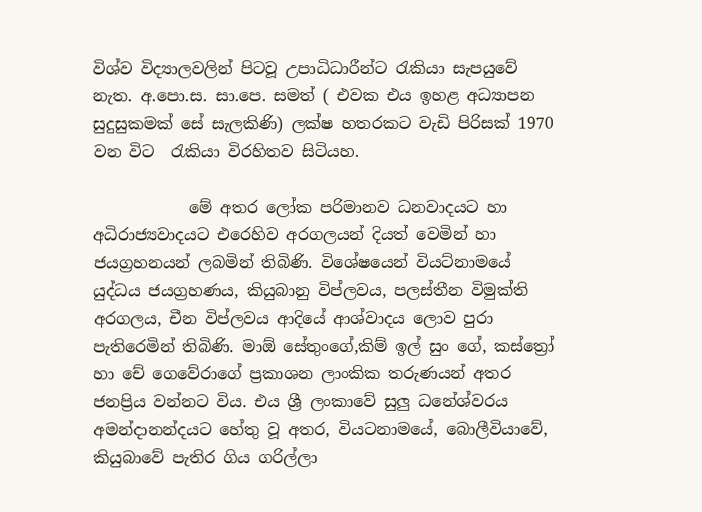විශ්ව විද්‍යාලවලින් පිටවූ උපාධිධාරීන්ට රැකියා සැපයුවේ නැත. අ.පො.ස. සා.පෙ. සමත් ( එවක එය ඉහළ අධ්‍යාපන සුදුසුකමක් සේ සැලකිණි) ලක්ෂ හතරකට වැඩි පිරිසක් 1970 වන විට  රැකියා විරහිතව සිටියහ.

            මේ අතර ලෝක පරිමානව ධනවාදයට හා අධිරාජ්‍යවාදයට එරෙහිව අරගලයන් දියත් වෙමින් හා ජයග්‍රහනයන් ලබමින් තිබිණි. විශේෂයෙන් වියට්නාමයේ යුද්ධය ජයග්‍රහණය, කියුබානු විප්ලවය, පලස්තීන විමුක්ති අරගලය, චීන විප්ලවය ආදියේ ආශ්වාදය ලොව පුරා පැතිරෙමින් තිබිණි. මාඕ සේතුංගේ,කිම් ඉල් සුං ගේ, කස්ත්‍රෝ හා චේ ගෙවේරාගේ ප්‍රකාශන ලාංකික තරුණයන් අතර ජනප්‍රිය වන්නට විය. එය ශ්‍රී ලංකාවේ සුලු ධනේශ්වරය අමන්දානන්දයට හේතු වූ අතර, වියටනාමයේ, බොලීවියාවේ, කියුබාවේ පැතිර ගිය ගරිල්ලා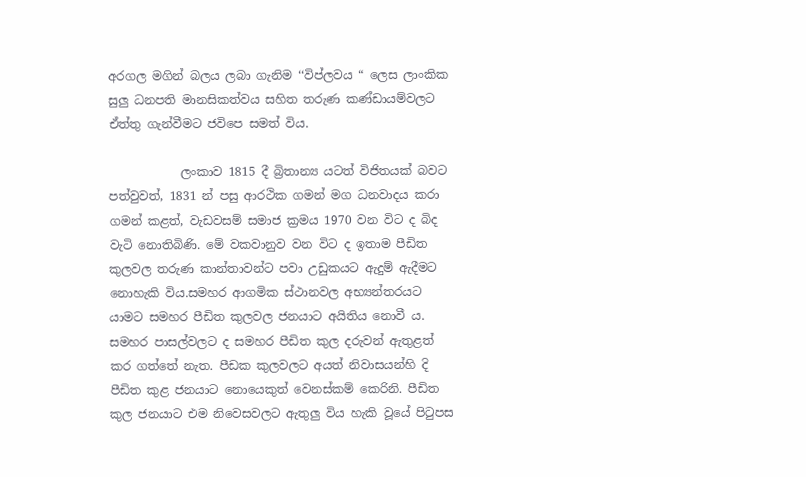අරගල මගින් බලය ලබා ගැනිම ‘‘විප්ලවය “ ලෙස ලාංකික සුලු ධනපති මානසිකත්වය සහිත තරුණ කණ්ඩායම්වලට ඒත්තු ගැන්වීමට ජවිපෙ සමත් විය.

            ලංකාව 1815 දී බ්‍රිතාන්‍ය යටත් විජිතයක් බවට පත්වුවත්, 1831 න් පසු ආරථික ගමන් මග ධනවාදය කරා ගමන් කළත්, වැඩවසම් සමාජ ක්‍රමය 1970 වන විට ද බිද වැටි නොතිබිණි. මේ වකවානුව වන විට ද ඉතාම පීඩිත කුලවල තරුණ කාන්තාවන්ට පවා උඩුකයට ඇදුම් ඇදීමට නොහැකි විය.සමහර ආගමික ස්ථානවල අභ්‍යන්තරයට යාමට සමහර පීඩිත කුලවල ජනයාට අයිතිය නොවී ය. සමහර පාසල්වලට ද සමහර පීඩිත කුල දරුවන් ඇතුළත් කර ගත්තේ නැත. පීඩක කුලවලට අයත් නිවාසයන්හි දි පීඩිත කුළ ජනයාට නොයෙකුත් වෙනස්කම් කෙරිනි. පීඩිත කුල ජනයාට එම නිවෙසවලට ඇතුලු විය හැකි වූයේ පිටුපස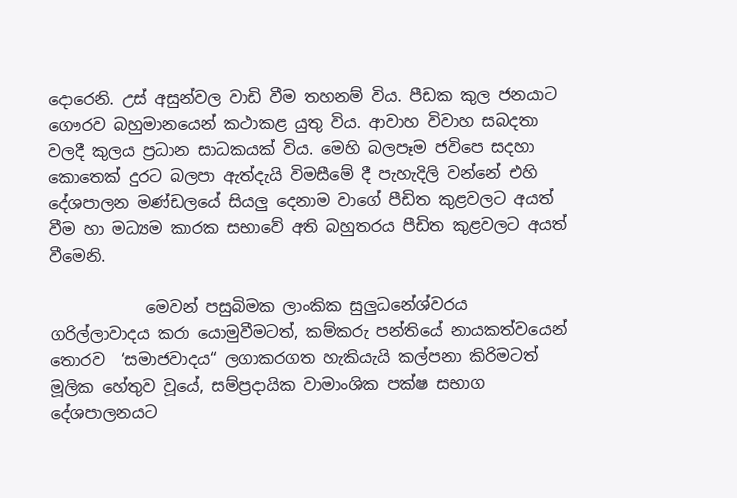දොරෙනි. උස් අසුන්වල වාඩි වීම තහනම් විය. පීඩක කුල ජනයාට ගෞරව බහුමානයෙන් කථාකළ යුතු විය. ආවාහ විවාහ සබදතා වලදී කුලය ප්‍රධාන සාධකයක් විය. මෙහි බලපෑම ජවිපෙ සදහා කොතෙක් දුරට බලපා ඇත්දැයි විමසීමේ දී පැහැදිලි වන්නේ එහි දේශපාලන මණ්ඩලයේ සියලු දෙනාම වාගේ පීඩිත කුළවලට අයත් වීම හා මධ්‍යම කාරක සභාවේ අති බහුතරය පීඩිත කුළවලට අයත් වීමෙනි.

            මෙවන් පසුබිමක ලාංකික සුලුධනේශ්වරය ගරිල්ලාවාදය කරා යොමුවීමටත්, කම්කරු පන්තියේ නායකත්වයෙන් තොරව  ‘සමාජවාදය“ ලගාකරගත හැකියැයි කල්පනා කිරිමටත් මූලික හේතුව වූයේ, සම්ප්‍රදායික වාමාංශික පක්ෂ සභාග දේශපාලනයට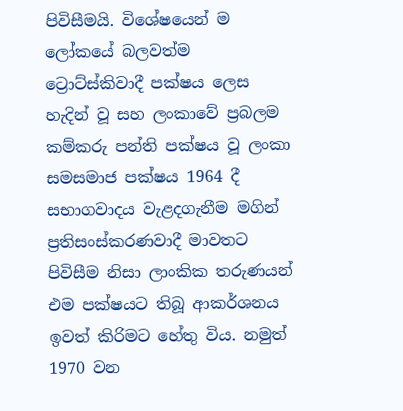පිවිසීමයි. විශේෂයෙන් ම ලෝකයේ බලවත්ම ට්‍රොට්ස්කිවාදී පක්ෂය ලෙස හැදින් වූ සහ ලංකාවේ ප්‍රබලම කම්කරු පන්ති පක්ෂය වූ ලංකා සමසමාජ පක්ෂය 1964 දී සභාගවාදය වැළදගැනීම මගින් ප්‍රතිසංස්කරණවාදී මාවතට පිවිසීම නිසා ලාංකික තරුණයන් එම පක්ෂයට තිබූ ආකර්ශනය ඉවත් කිරිමට හේතු විය. නමුත් 1970 වන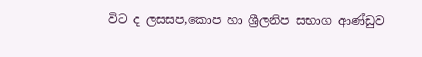විට ද ලසසප,කොප හා ශ්‍රීලනිප සභාග ආණ්ඩුව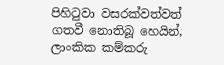පිහිටුවා වසරක්වත්වත් ගතවී නොතිබූ හෙයින්, ලාංකික කම්කරු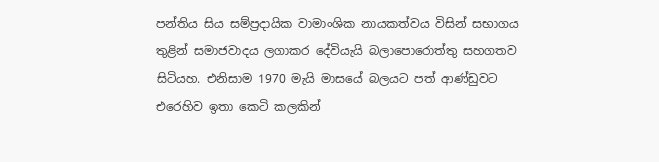පන්තිය සිය සම්ප්‍රදායික වාමාංශික නායකත්වය විසින් සභාගය තුළින් සමාජවාදය ලගාකර දේවියැයි බලාපොරොත්තු සහගතව සිටියහ. එනිසාම 1970 මැයි මාසයේ බලයට පත් ආණ්ඩුවට එරෙහිව ඉතා කෙටි කලකින්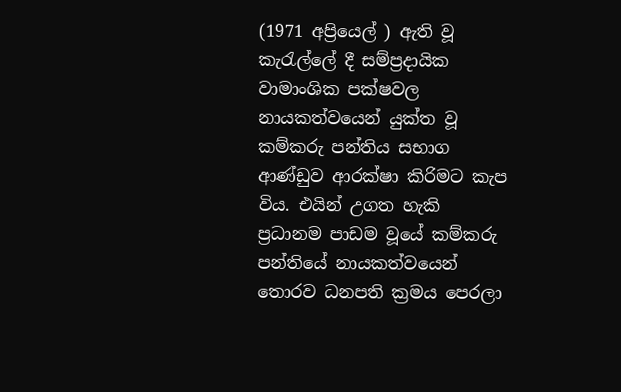(1971 අප්‍රියෙල් ) ඇති වූ කැරැල්ලේ දී සම්ප්‍රදායික වාමාංශික පක්ෂවල නායකත්වයෙන් යුක්ත වූ කම්කරු පන්තිය සභාග ආණ්ඩුව ආරක්ෂා කිරිමට කැප විය. එයින් උගත හැකි ප්‍රධානම පාඩම වූයේ කම්කරු පන්තියේ නායකත්වයෙන් තොරව ධනපති ක්‍රමය පෙරලා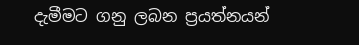දැමීමට ගනු ලබන ප්‍රයත්නයන්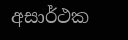අසාර්ථක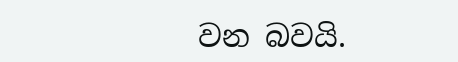වන බවයි.